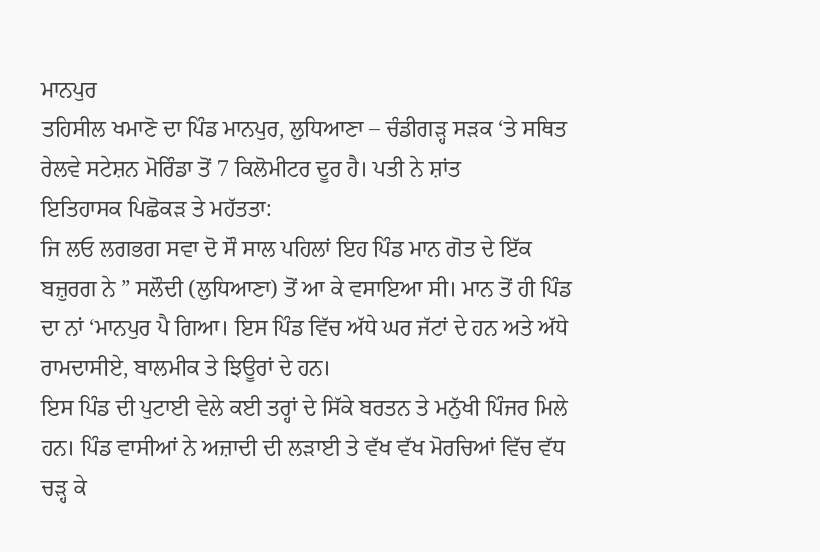ਮਾਨਪੁਰ
ਤਹਿਸੀਲ ਖਮਾਣੋ ਦਾ ਪਿੰਡ ਮਾਨਪੁਰ, ਲੁਧਿਆਣਾ – ਚੰਡੀਗੜ੍ਹ ਸੜਕ ‘ਤੇ ਸਥਿਤ ਰੇਲਵੇ ਸਟੇਸ਼ਨ ਮੋਰਿੰਡਾ ਤੋਂ 7 ਕਿਲੋਮੀਟਰ ਦੂਰ ਹੈ। ਪਤੀ ਨੇ ਸ਼ਾਂਤ
ਇਤਿਹਾਸਕ ਪਿਛੋਕੜ ਤੇ ਮਹੱਤਤਾ:
ਜਿ ਲਓ ਲਗਭਗ ਸਵਾ ਦੋ ਸੌ ਸਾਲ ਪਹਿਲਾਂ ਇਹ ਪਿੰਡ ਮਾਨ ਗੋਤ ਦੇ ਇੱਕ ਬਜ਼ੁਰਗ ਨੇ ” ਸਲੌਦੀ (ਲੁਧਿਆਣਾ) ਤੋਂ ਆ ਕੇ ਵਸਾਇਆ ਸੀ। ਮਾਨ ਤੋਂ ਹੀ ਪਿੰਡ ਦਾ ਨਾਂ ‘ਮਾਨਪੁਰ ਪੈ ਗਿਆ। ਇਸ ਪਿੰਡ ਵਿੱਚ ਅੱਧੇ ਘਰ ਜੱਟਾਂ ਦੇ ਹਨ ਅਤੇ ਅੱਧੇ ਰਾਮਦਾਸੀਏ, ਬਾਲਮੀਕ ਤੇ ਝਿਊਰਾਂ ਦੇ ਹਨ।
ਇਸ ਪਿੰਡ ਦੀ ਪੁਟਾਈ ਵੇਲੇ ਕਈ ਤਰ੍ਹਾਂ ਦੇ ਸਿੱਕੇ ਬਰਤਨ ਤੇ ਮਨੁੱਖੀ ਪਿੰਜਰ ਮਿਲੇ ਹਨ। ਪਿੰਡ ਵਾਸੀਆਂ ਨੇ ਅਜ਼ਾਦੀ ਦੀ ਲੜਾਈ ਤੇ ਵੱਖ ਵੱਖ ਮੋਰਚਿਆਂ ਵਿੱਚ ਵੱਧ ਚੜ੍ਹ ਕੇ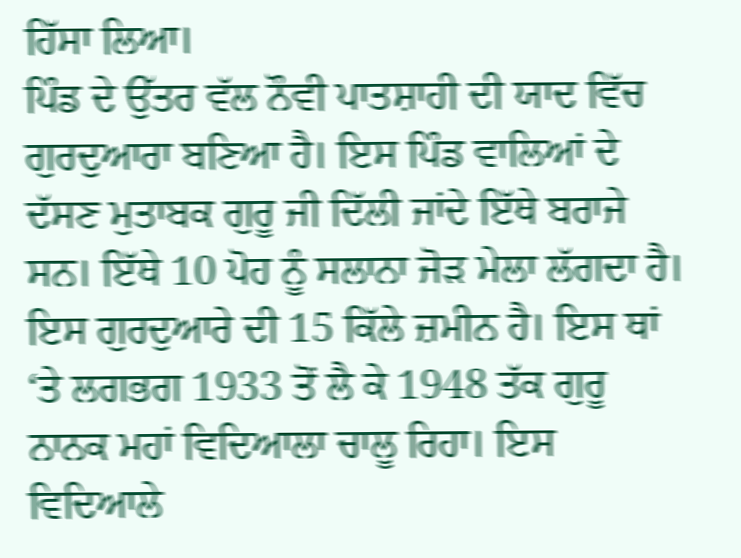ਹਿੱਸਾ ਲਿਆ।
ਪਿੰਡ ਦੇ ਉੱਤਰ ਵੱਲ ਨੌਵੀ ਪਾਤਸ਼ਾਹੀ ਦੀ ਯਾਦ ਵਿੱਚ ਗੁਰਦੁਆਰਾ ਬਣਿਆ ਹੈ। ਇਸ ਪਿੰਡ ਵਾਲਿਆਂ ਦੇ ਦੱਸਣ ਮੁਤਾਬਕ ਗੁਰੂ ਜੀ ਦਿੱਲੀ ਜਾਂਦੇ ਇੱਥੇ ਬਰਾਜੇ ਸਨ। ਇੱਥੇ 10 ਪੋਹ ਨੂੰ ਸਲਾਨਾ ਜੋੜ ਮੇਲਾ ਲੱਗਦਾ ਹੈ। ਇਸ ਗੁਰਦੁਆਰੇ ਦੀ 15 ਕਿੱਲੇ ਜ਼ਮੀਨ ਹੈ। ਇਸ ਥਾਂ ‘ਤੇ ਲਗਭਗ 1933 ਤੋਂ ਲੈ ਕੇ 1948 ਤੱਕ ਗੁਰੂ ਨਾਨਕ ਮਹਾਂ ਵਿਦਿਆਲਾ ਚਾਲੂ ਰਿਹਾ। ਇਸ ਵਿਦਿਆਲੇ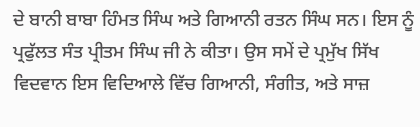ਦੇ ਬਾਨੀ ਬਾਬਾ ਹਿੰਮਤ ਸਿੰਘ ਅਤੇ ਗਿਆਨੀ ਰਤਨ ਸਿੰਘ ਸਨ। ਇਸ ਨੂੰ ਪ੍ਰਫੁੱਲਤ ਸੰਤ ਪ੍ਰੀਤਮ ਸਿੰਘ ਜੀ ਨੇ ਕੀਤਾ। ਉਸ ਸਮੇਂ ਦੇ ਪ੍ਰਮੁੱਖ ਸਿੱਖ ਵਿਦਵਾਨ ਇਸ ਵਿਦਿਆਲੇ ਵਿੱਚ ਗਿਆਨੀ, ਸੰਗੀਤ, ਅਤੇ ਸਾਜ਼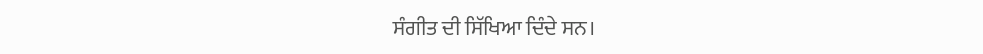ਸੰਗੀਤ ਦੀ ਸਿੱਖਿਆ ਦਿੰਦੇ ਸਨ।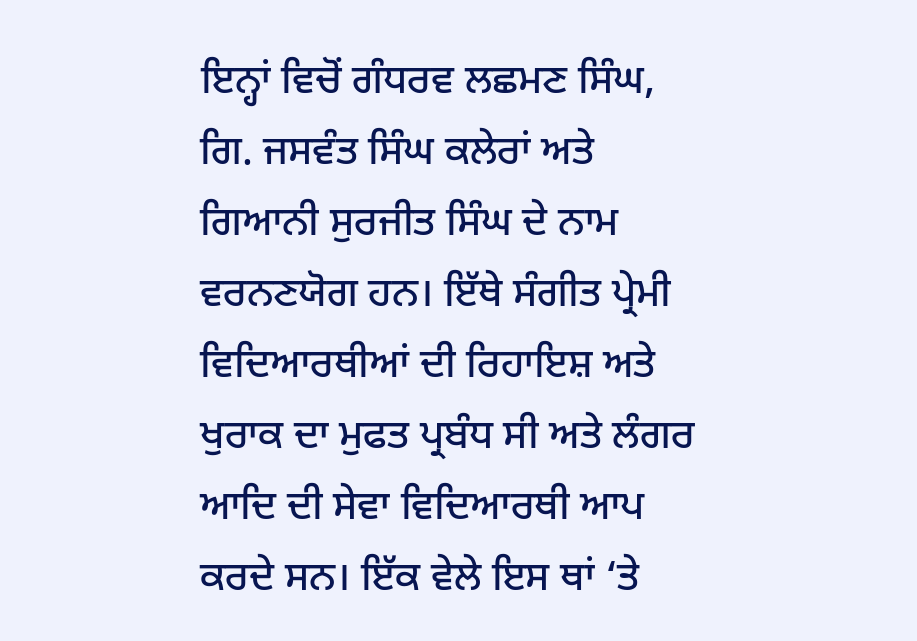ਇਨ੍ਹਾਂ ਵਿਚੋਂ ਗੰਧਰਵ ਲਛਮਣ ਸਿੰਘ, ਗਿ. ਜਸਵੰਤ ਸਿੰਘ ਕਲੇਰਾਂ ਅਤੇ ਗਿਆਨੀ ਸੁਰਜੀਤ ਸਿੰਘ ਦੇ ਨਾਮ ਵਰਨਣਯੋਗ ਹਨ। ਇੱਥੇ ਸੰਗੀਤ ਪ੍ਰੇਮੀ ਵਿਦਿਆਰਥੀਆਂ ਦੀ ਰਿਹਾਇਸ਼ ਅਤੇ ਖੁਰਾਕ ਦਾ ਮੁਫਤ ਪ੍ਰਬੰਧ ਸੀ ਅਤੇ ਲੰਗਰ ਆਦਿ ਦੀ ਸੇਵਾ ਵਿਦਿਆਰਥੀ ਆਪ ਕਰਦੇ ਸਨ। ਇੱਕ ਵੇਲੇ ਇਸ ਥਾਂ ‘ਤੇ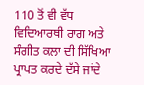110 ਤੋਂ ਵੀ ਵੱਧ ਵਿਦਿਆਰਥੀ ਰਾਗ ਅਤੇ ਸੰਗੀਤ ਕਲਾ ਦੀ ਸਿੱਖਿਆ ਪ੍ਰਾਪਤ ਕਰਦੇ ਦੱਸੇ ਜਾਂਦੇ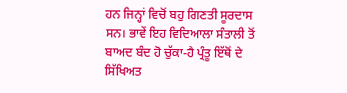ਹਨ ਜਿਨ੍ਹਾਂ ਵਿਚੋਂ ਬਹੁ ਗਿਣਤੀ ਸੂਰਦਾਸ ਸਨ। ਭਾਵੇਂ ਇਹ ਵਿਦਿਆਲਾ ਸੰਤਾਲੀ ਤੋਂ ਬਾਅਦ ਬੰਦ ਹੋ ਚੁੱਕਾ-ਹੈ ਪ੍ਰੰਤੂ ਇੱਥੋਂ ਦੇ ਸਿੱਖਿਅਤ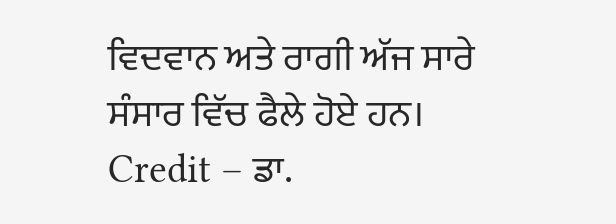ਵਿਦਵਾਨ ਅਤੇ ਰਾਗੀ ਅੱਜ ਸਾਰੇ ਸੰਸਾਰ ਵਿੱਚ ਫੈਲੇ ਹੋਏ ਹਨ।
Credit – ਡਾ.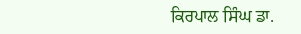ਕਿਰਪਾਲ ਸਿੰਘ ਡਾ.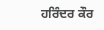ਹਰਿੰਦਰ ਕੌਰ